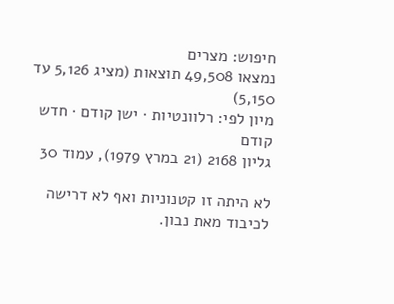חיפוש: מצרים
נמצאו 49,508 תוצאות (מציג 5,126 עד 5,150)
מיון לפי: רלוונטיות · ישן קודם · חדש קודם
גליון 2168 (21 במרץ 1979), עמוד 30

לא היתה זו קטנוניות ואף לא דרישה לכיבוד מאת נבון.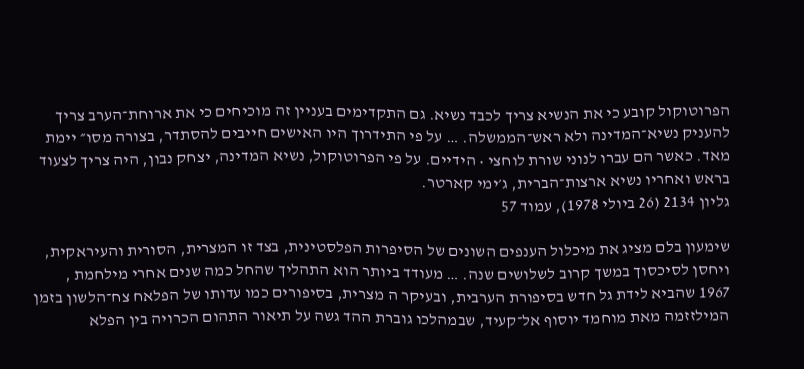הפרוטוקול קובע כי את הנשיא צריך לכבד נשיא. גם התקדימים בעניין זה מוכיחים כי את ארוחת־הערב צריך להעניק נשיא־המדינה ולא ראש־הממשלה. … על פי התידרוך היו האישים חייבים להסתדר, בצורה מסו״ יימת מאד. כאשר הם עברו לנוני שורת לוחצי • הידיים. על פי הפרוטוקול, נשיא המדינה, יצחק נבון, היה צריך לצעוד בראש ואחריו נשיא ארצות־הברית, ג׳ימי קארטר.
גליון 2134 (26 ביולי 1978), עמוד 57

שימעון בלם מציג את מיכלול הענפים השונים של הסיפרות הפלסטינית, בצד זו המצרית, הסורית והעיראקית, ויחסן לסיכסוך במשך קרוב לשלושים שנה. … מעודד ביותר הוא התהליך שהחל כמה שנים אחרי מילחמת , 1967 שהביא לידת גל חדש בסיפורת הערבית, ובעיקר ה מצרית, בסיפורים כמו עדותו של הפלאח צח־הלשון בזמן המילזזמה מאת מוחמד יוסוף אל־קעיד, שבמהלכו גוברת ההד גשה על תיאור התהום הכרויה בין הפלא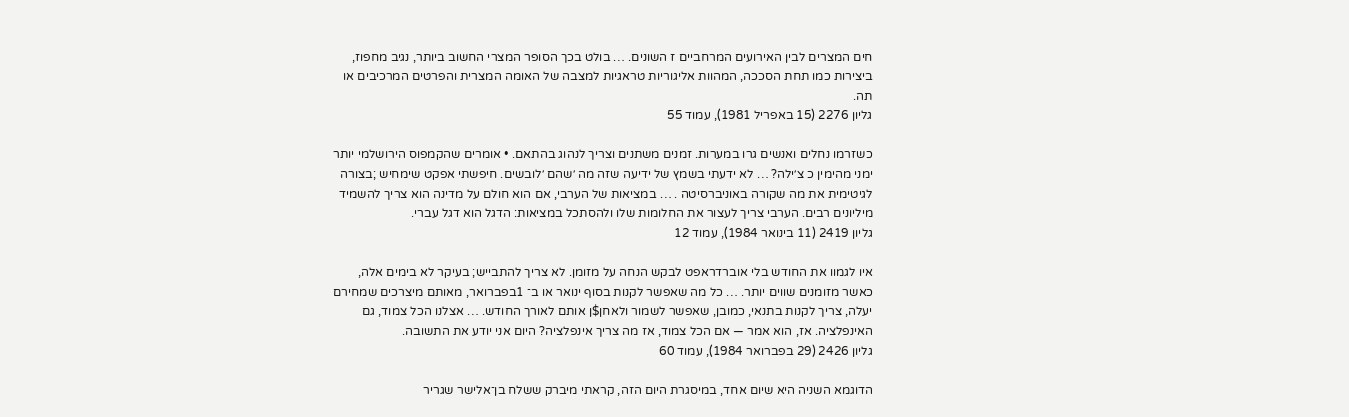חים המצרים לבין האירועים המרחביים ז השונים. … בולט בכך הסופר המצרי החשוב ביותר, נגיב מחפוז, ביצירות כמו תחת הסככה, המהוות אליגוריות טראגיות למצבה של האומה המצרית והפרטים המרכיבים או תה.
גליון 2276 (15 באפריל 1981), עמוד 55

כשזרמו נחלים ואנשים גרו במערות. זמנים משתנים וצריך לנהוג בהתאם. • אומרים שהקמפוס הירושלמי יותר ימני מהימין כ צ׳ילה? … לא ידעתי בשמץ של ידיעה שזה מה ׳שהם ׳לובשים. חיפשתי אפקט שימחיש ;בצורה לגיטימית את מה שקורה באוניברסיטה . … במציאות של הערבי, אם הוא חולם על מדינה הוא צריך להשמיד מיליונים רבים. הערבי צריך לעצור את החלומות שלו ולהסתכל במציאות: הדגל הוא דגל עברי.
גליון 2419 (11 בינואר 1984), עמוד 12

איו לגמוו את החודש בלי אוברדראפט לבקש הנחה על מזומן. לא צריך להתבייש; בעיקר לא בימים אלה, כאשר מזומנים שווים יותר. … כל מה שאפשר לקנות בסוף ינואר או ב־ 1בפברואר, מאותם מיצרכים שמחירם יעלה, צריך לקנות בתנאי, כמובן, שאפשר לשמור ולאחן$ן אותם לאורך החודש. … אצלנו הכל צמוד, גם האינפלציה. אז, הוא אמר — אם הכל צמוד, אז מה צריך אינפלציה? היום אני יודע את התשובה.
גליון 2426 (29 בפברואר 1984), עמוד 60

הדוגמא השניה היא שיום אחד, במיסגרת היום הזה, קראתי מיברק ששלח בן־אלישר שגריר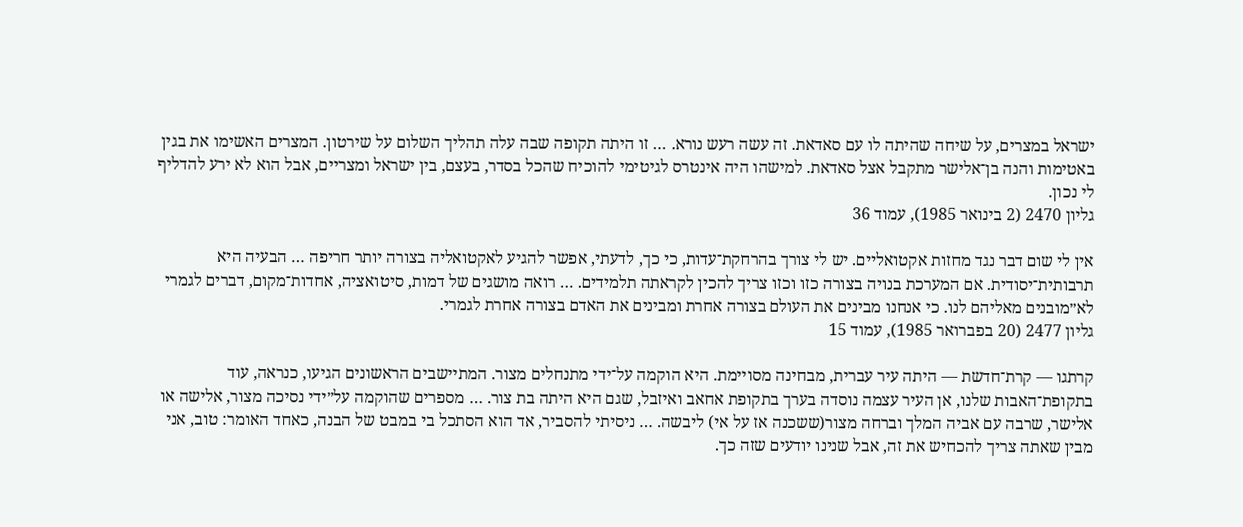ישראל במצרים, על שיחה שהיתה לו עם סאדאת. זה עשה רעש נורא. … זו היתה תקופה שבה עלה תהליך השלום על שירטון. המצרים האשימו את בגין באטימות והנה בן־אלישר מתקבל אצל סאדאת. למישהו היה אינטרס לגיטימי להוכיח שהכל בסדר, בעצם, בין ישראל ומצריים, אבל הוא לא ירע להדליף לי נכון.
גליון 2470 (2 בינואר 1985), עמוד 36

אין לי שום דבר נגד מחזות אקטואליים. יש לי צורך בהרחקת־עדות, כי כך, לדעתי, אפשר להגיע לאקטואליה בצורה יותר חריפה … הבעיה היא תרבותית־יסודית. אם המערכת בנויה בצורה כזו וכזו צריך להכין לקראתה תלמידים. … רואה מושגים של דמות, סיטואציה, אחדות־מקום, דברים לגמרי לא״מובנים מאליהם לנו. כי אנחנו מבינים את העולם בצורה אחרת ומבינים את האדם בצורה אחרת לגמרי.
גליון 2477 (20 בפברואר 1985), עמוד 15

קרתגו — קרת־חדשת — היתה עיר עברית, מבחינה מסויימת. היא הוקמה על־ידי מתנחלים מצור. המתיישבים הראשונים הגיעו, כנראה, עוד בתקופת־האבות שלנו, אן העיר עצמה נוסדה בערך בתקופת אחאב ואיזבל, שגם היא היתה בת צור. … מספרים שהוקמה על״ידי נסיכה מצור, אלישה או אלישר, שרבה עם אביה המלך וברחה מצור(ששכנה אז על אי) ליבשה. … ניסיתי להסביר, אד הוא הסתכל בי במבט של הבנה, כאחד האומר: טוב, אני מבין שאתה צריך להכחיש את זה, אבל שנינו יודעים שזה כך.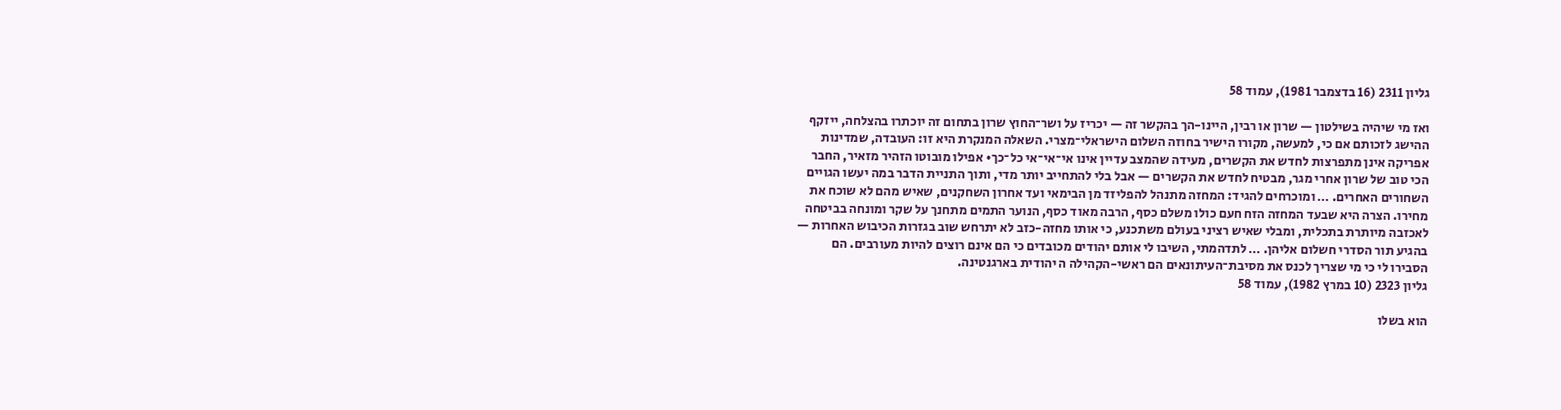גליון 2311 (16 בדצמבר 1981), עמוד 58

ואז מי שיהיה בשילטון — שרון או רבין, היינו-הך בהקשר זה — יכריז על ושר־החוץ שרון בתחום זה יוכתרו בהצלחה, ייזקף ההישג לזכותם אם כי, למעשה, מקורו הישיר בחוזה השלום הישראלי־מצרי. השאלה המנקרת היא זו: העובדה, שמדינות אפריקה אינן מתפרצות לחדש את הקשרים, מעידה שהמצב עדיין אינו אי־אי־אי כל־כך• אפילו מובוטו הזהיר מזאיר, החבר הכי טוב של שרון אחרי מגר, מבטיח לחדש את הקשרים — אבל בלי להתחייב יותר מדי, ותוך התניית הדבר במה יעשו הגויים השחורים האחרים. … ומוכרחים להגיד: המחזה מתנהל להפליזד מן הבימאי ועד אחרון השחקנים, שאיש מהם לא שוכח את מחירו. הצרה היא שבעד המחזה הזח חעם כולו משלם כסף, הרבה מאוד כסף, הנוער התמים מתחנך על שקר ומונחה בביטחה לאכזבה מיותרת בתכלית, ומבלי שאיש רציני בעולם משתכנע, כי אותו מחזה-כזב לא יתרחש שוב בגזרות הכיבוש האחרות — בהגיע תור הסדרי חשלום אליהן. … לתדהמתי, השיבו לי אותם יהודים מכובדים כי הם אינם רוצים להיות מעורבים. הם הסבירו לי כי מי שצריך לכנס את מסיבת־העיתונאים הם ראשי-הקהילה ה יהודית בארגנטינה.
גליון 2323 (10 במרץ 1982), עמוד 58

הוא בשלו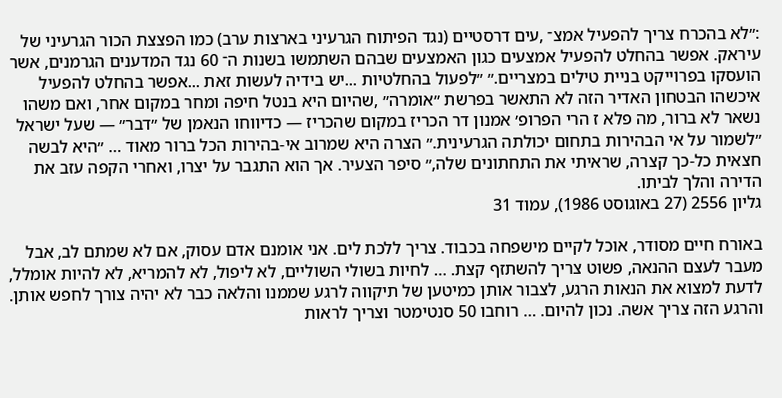:״לא בהכרח צריך להפעיל אמצ־ ,עים דרסטיים (נגד הפיתוח הגרעיני בארצות ערב) כמו הפצצת הכור הגרעיני של עיראק. אפשר בהחלט להפעיל אמצעים כגון האמצעים שבהם השתמשו בשנות ה־ 60 נגד המדענים הגרמנים, אשר הועסקו בפרוייקט בניית טילים במצריים.״ ״לפעול בהחלטיות ...יש בידיה לעשות זאת ...אפשר בהחלט להפעיל איכשהו הבטחון האדיר הזה לא התאשר בפרשת ״אומרה״ ,שהיום היא בנטל חיפה ומחר במקום אחר, ואם משהו נשאר לא ברור, מה פלא ז הרי הפרופ׳ אמנון דר הכריז במקום שהכריז — כדיווחו הנאמן של ״דבר״ — שעל ישראל ״לשמור על אי הבהירות בתחום יכולתה הגרעינית.״ הצרה היא שמרוב אי-בהירות הכל ברור מאוד … ״היא לבשה חצאית כל-כך קצרה, שראיתי את התחתונים שלה,״ סיפר הצעיר. אך הוא התגבר על יצרו, ואחרי הקפה עזב את הדירה והלך לביתו.
גליון 2556 (27 באוגוסט 1986), עמוד 31

באורח חיים מסודר, אוכל לקיים מישפחה בכבוד. צריך ללכת לים. אני אומנם אדם עסוק, אם לא שמתם לב, אבל מעבר לעצם ההנאה, פשוט צריך להשתזף קצת. … לחיות בשולי השוליים, לא ליפול, לא להמריא, לא להיות אומלל, לדעת למצוא את הנאות הרגע, לצבור אותן כמיטען של תיקווה לרגע שממנו והלאה כבר לא יהיה צורך לחפש אותן. והרגע הזה צריך אשה. נכון להיום. … רוחבו 50 סנטימטר וצריך לראות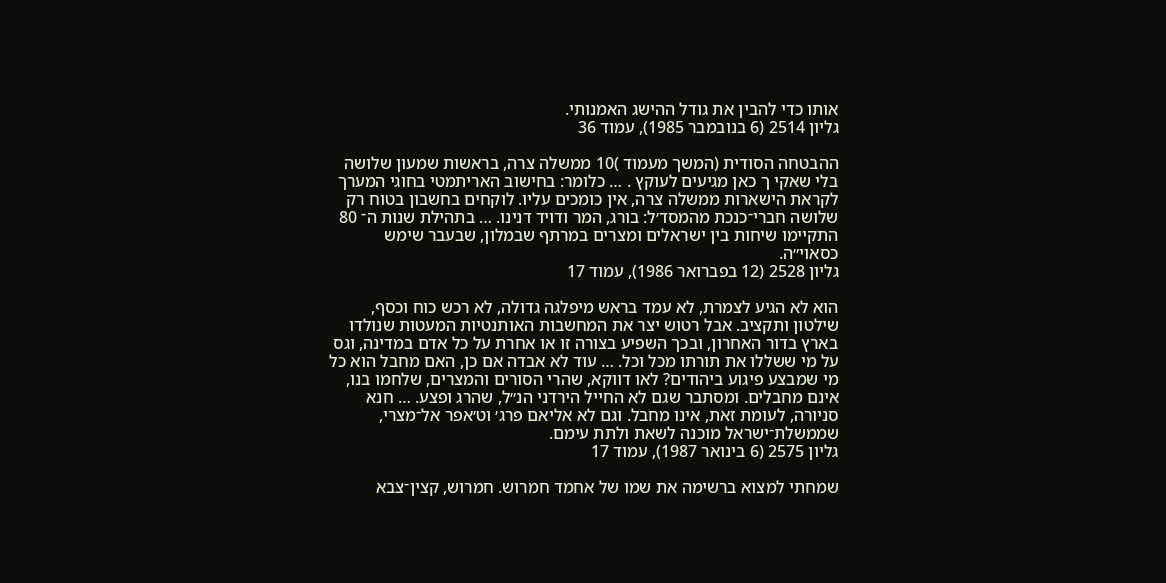אותו כדי להבין את גודל ההישג האמנותי.
גליון 2514 (6 בנובמבר 1985), עמוד 36

ההבטחה הסודית (המשך מעמוד )10 ממשלה צרה, בראשות שמעון שלושה בלי שאקי ך כאן מגיעים לעוקץ . … כלומר: בחישוב האריתמטי בחוגי המערך לקראת הישארות ממשלה צרה, אין כומכים עליו. לוקחים בחשבון בטוח רק שלושה חברי־כנכת מהמסד׳ל: בורג, המר ודויד דנינו. … בתהילת שנות ה־ 80 התקיימו שיחות בין ישראלים ומצרים במרתף שבמלון, שבעבר שימש כסאוי״ה.
גליון 2528 (12 בפברואר 1986), עמוד 17

הוא לא הגיע לצמרת, לא עמד בראש מיפלגה גדולה, לא רכש כוח וכסף, שילטון ותקציב. אבל רטוש יצר את המחשבות האותנטיות המעטות שנולדו בארץ בדור האחרון, ובכך השפיע בצורה זו או אחרת על כל אדם במדינה, וגס על מי ששללו את תורתו מכל וכל. … עוד לא אבדה אם כן, האם מחבל הוא כל מי שמבצע פיגוע ביהודים? לאו דווקא, שהרי הסורים והמצרים, שלחמו בנו, אינם מחבלים. ומסתבר שגם לא החייל הירדני הנ״ל, שהרג ופצע. … חנא סניורה, לעומת זאת, אינו מחבל. וגם לא אליאם פרג׳ וט׳אפר אל־מצרי, שממשלת־ישראל מוכנה לשאת ולתת עימם.
גליון 2575 (6 בינואר 1987), עמוד 17

שמחתי למצוא ברשימה את שמו של אחמד חמרוש. חמרוש, קצין־צבא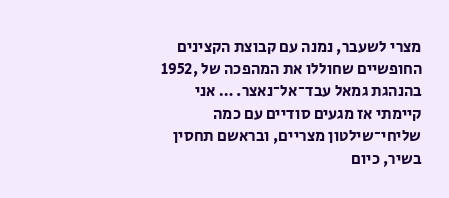מצרי לשעבר, נמנה עם קבוצת הקצינים החופשיים שחוללו את המהפכה של ,1952 בהנהגת גמאל עבד־אל־נאצר. … אני קיימתי אז מגעים סודיים עם כמה שליחי־שילטון מצריים, ובראשם תחסין בשיר, כיום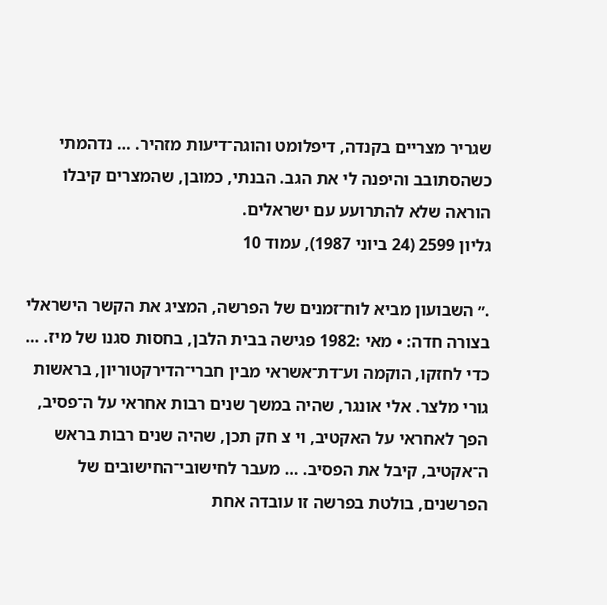שגריר מצריים בקנדה, דיפלומט והוגה־דיעות מזהיר. … נדהמתי כשהסתובב והיפנה לי את הגב. הבנתי, כמובן, שהמצרים קיבלו הוראה שלא להתרועע עם ישראלים.
גליון 2599 (24 ביוני 1987), עמוד 10

.״ השבועון מביא לוח־זמנים של הפרשה, המציג את הקשר הישראלי בצורה חדה: • מאי :1982 פגישה בבית הלבן, בחסות סגנו של מיז. … כדי לחזקו, הוקמה וע־דת־אשראי מבין חברי־הדירקטוריון, בראשות גורי מלצר. אלי אונגר, שהיה במשך שנים רבות אחראי על ה־פסיב, הפך לאחראי על האקטיב, וי צ חק תכן, שהיה שנים רבות בראש ה־אקטיב, קיבל את הפסיב. … מעבר לחישובי־החישובים של הפרשנים, בולטת בפרשה זו עובדה אחת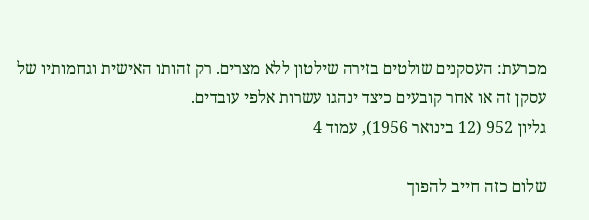מכרעת: העסקנים שולטים בזירה שילטון ללא מצרים. רק זהותו האישית וגחמותיו של עסקן זה או אחר קובעים כיצד ינהגו עשרות אלפי עובדים.
גליון 952 (12 בינואר 1956), עמוד 4

שלום כזה חייב להפוך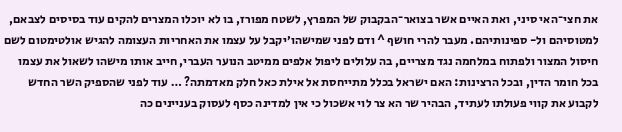את חצי־האי סיני, ואת האיים אשר בצואר־הבקבוק של המפרץ, לשטח מפורז, בו לא יוכלו המצרים להקים עוד בסיסים לצבאם, למטוסיהם ול- ספינותיהם. מעבר להרי חושף ^ ודם לפני שמישהו׳יקבל על עצמו את האחריות העצומה להגיש אולטימטום לשם חיסול המצור ולפתוח במלחמה נגד מצריים, בה עלולים ליפול אלפים ממיטב הנוער העברי, חייב אותו מישהו לשאול את עצמו בכל חומר הדין, ובכל הרצינות: האם ישראל בכלל מתייחסת אל אילת כאל חלק מאדמתה? … עוד לפני שהספיק השר החדש לקבוע את קווי פעולתו לעתיד, הבהיר שר הא צר לוי אשכול כי אין למדינה כסף לעסוק בעניינים כה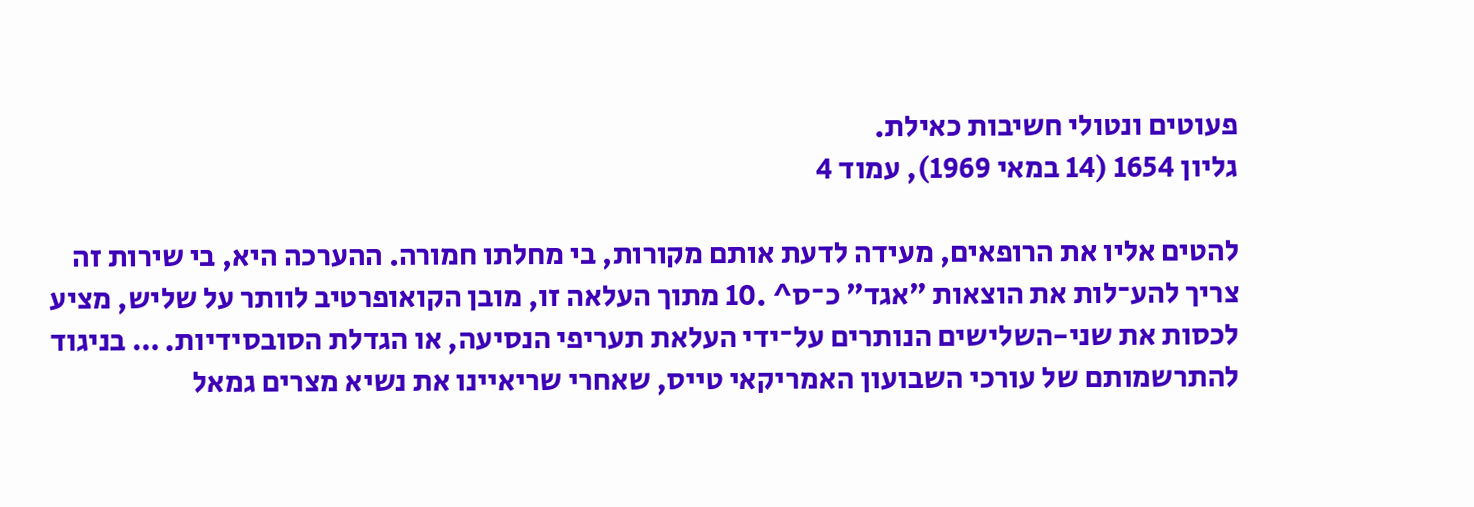פעוטים ונטולי חשיבות כאילת.
גליון 1654 (14 במאי 1969), עמוד 4

להטים אליו את הרופאים, מעידה לדעת אותם מקורות, בי מחלתו חמורה. ההערכה היא, בי שירות זה צריך להע־לות את הוצאות ״אגד״ כ־ס^ .10 מתוך העלאה זו, מובן הקואופרטיב לוותר על שליש, מציע לכסות את שני-השלישים הנותרים על־ידי העלאת תעריפי הנסיעה, או הגדלת הסובסידיות. … בניגוד להתרשמותם של עורכי השבועון האמריקאי טייס, שאחרי שריאיינו את נשיא מצרים גמאל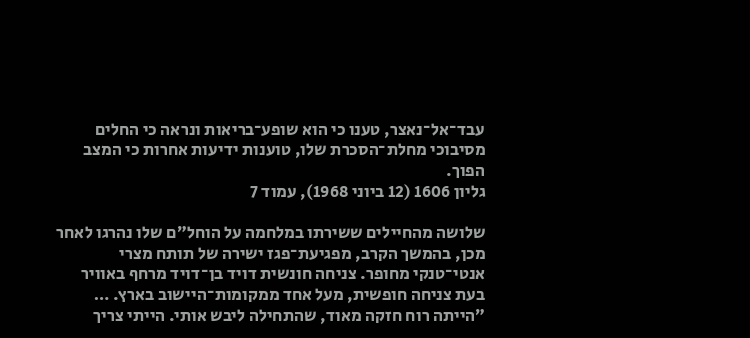עבד־אל־נאצר, טענו כי הוא שופע־בריאות ונראה כי החלים מסיבוכי מחלת־הסכרת שלו, טוענות ידיעות אחרות כי המצב הפוך.
גליון 1606 (12 ביוני 1968), עמוד 7

שלושה מהחיילים ששירתו במלחמה על הוחל״ם שלו נהרגו לאחר מכן, בהמשך הקרב, מפגיעת־פגז ישירה של תותח מצרי אנטי־טנקי מחופר. צניחה חונשית דויד בן־דויד מרחף באוויר בעת צניחה חופשית, מעל אחד ממקומות־היישוב בארץ. … ״הייתה רוח חזקה מאוד, שהתחילה ליבש אותי. הייתי צריך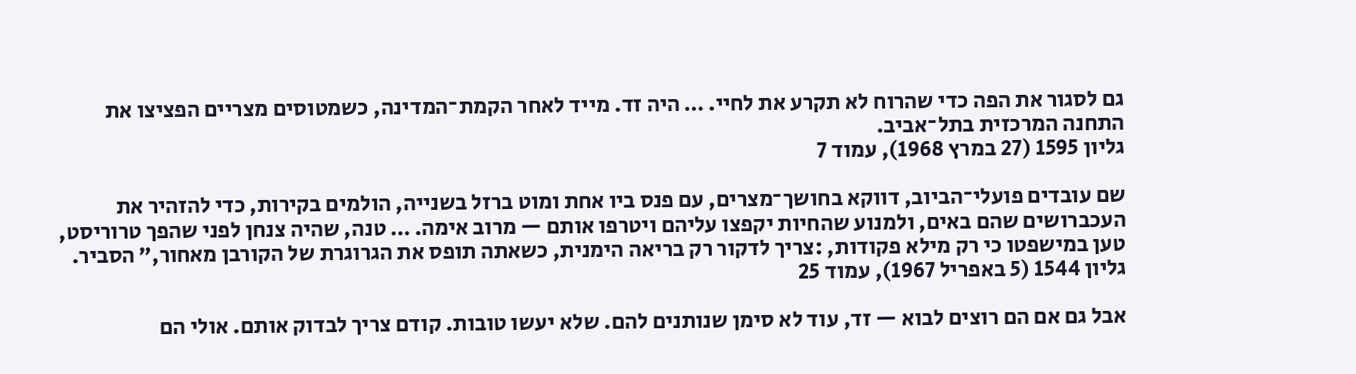גם לסגור את הפה כדי שהרוח לא תקרע את לחיי. … היה זד. מייד לאחר הקמת־המדינה, כשמטוסים מצריים הפציצו את התחנה המרכזית בתל־אביב.
גליון 1595 (27 במרץ 1968), עמוד 7

שם עובדים פועלי־הביוב, דווקא בחושך־מצרים, עם פנס ביו אחת ומוט ברזל בשנייה, הולמים בקירות, כדי להזהיר את העכברושים שהם באים, ולמנוע שהחיות יקפצו עליהם ויטרפו אותם — מרוב אימה. … טנה, שהיה צנחן לפני שהפך טרוריסט, טען במישפטו כי רק מילא פקודות, :צריך לדקור רק בריאה הימנית, כשאתה תופס את הגרוגרת של הקורבן מאחור,״ הסביר.
גליון 1544 (5 באפריל 1967), עמוד 25

אבל גם אם הם רוצים לבוא — זד, עוד לא סימן שנותנים להם. שלא יעשו טובות. קודם צריך לבדוק אותם. אולי הם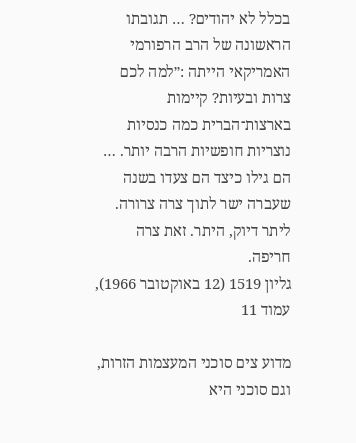בכלל לא יהודים? … תגובתו הראשונה של הרב הרפורמי האמריקאי הייתה :״למה לכם צרות ובעיות? קיימות בארצות־הברית כמה כנסיות נוצריות חופשיות הרבה יותר. … הם גילו כיצד הם צעדו בשנה שעברה ישר לתוך צרה צרורה. ליתר דיוק, היתר. זאת צרה חריפה.
גליון 1519 (12 באוקטובר 1966), עמוד 11

מדוע צים סוכני המעצמות הזרות, וגם סוכני היא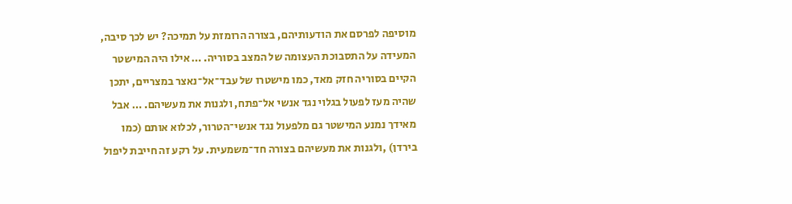מוסיפה לפרסם את הודעותיהם, בצורה הרומזת על תמיכה? יש לכך סיבה, המעידה על התסבוכת העצומה של המצב בסוריה. … אילו היה המישטר הקיים בסוריה חזק מאד, כמו מישטרו של עבד־אל־נאצר במצריים, יתכן שהיה מעז לפעול בגלוי נגד אנשי אל־פתח, ולגנות את מעשיהם. … אבל מאידך נמנע המישטר גם מלפעול נגד אנשי־הטרור, לכלוא אותם (כמו בירדן) ,ולגנות את מעשיהם בצורה חד־משמעית. על רקע זה חייבת ליפול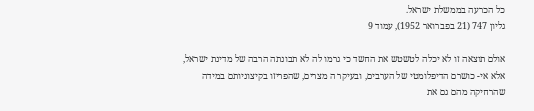כל הכרעה בממשלת ישראל.
גליון 747 (21 בפברואר 1952), עמוד 9

אולם תוצאה זו לא יכלה לטשטש את החשד כי גרמו לה לא תבונתה הרבה של מדינת ישראל, אלא אי- כושרם הדיפלומטי של הערבים, ובעיקר ה מצרים, שהפריזו בקיצוניותם במידה שהרחיקה מהם גם את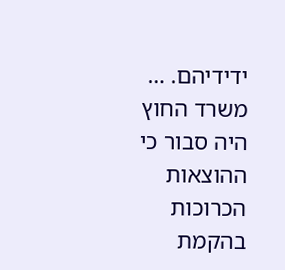ידידיהם. … משרד החוץ היה סבור כי ההוצאות הכרוכות בהקמת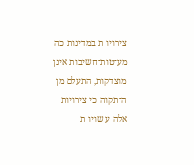צירויו ת במדינות כה מע־טות־חשיבות אינן מוצדקות, התעלם מן ה־תקוה כי צירויות אלה ע שויו ת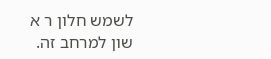לשמש חלון ר א שון למרחב זה.